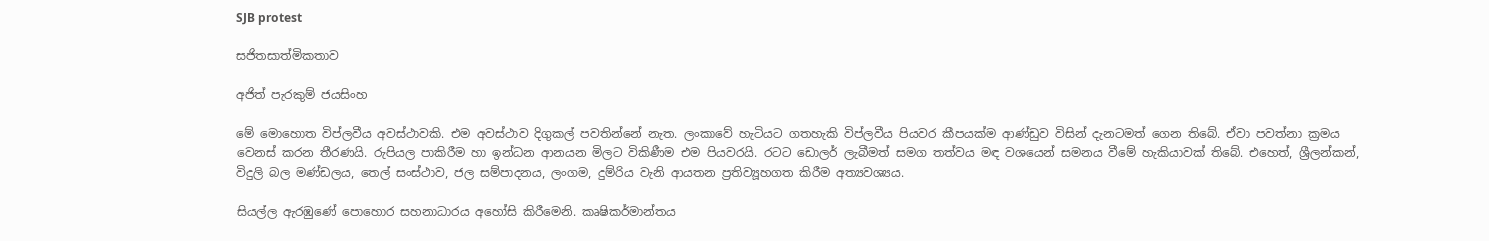SJB protest

සජිතසාත්මිකතාව

අජිත් පැරකුම් ජයසිංහ

මේ මොහොත විප්ලවීය අවස්ථාවකි. එම අවස්ථාව දිගුකල් පවතින්නේ නැත. ලංකාවේ හැටියට ගතහැකි විප්ලවීය පියවර කීපයක්ම ආණ්ඩුව විසින් දැනටමත් ගෙන තිබේ. ඒවා පවත්නා ක්‍රමය වෙනස් කරන තීරණයි. රුපියල පාකිරීම හා ඉන්ධන ආනයන මිලට විකිණීම එම පියවරයි. රටට ඩොලර් ලැබීමත් සමග තත්වය මඳ වශයෙන් සමනය වීමේ හැකියාවක් තිබේ. එහෙත්, ශ්‍රීලන්කන්, විදුලි බල මණ්ඩලය, තෙල් සංස්ථාව, ජල සම්පාදනය, ලංගම, දුම්රිය වැනි ආයතන ප්‍රතිව්‍යූහගත කිරීම අත්‍යවශ්‍යය.

සියල්ල ඇරඹුණේ පොහොර සහනාධාරය අහෝසි කිරීමෙනි. කෘෂිකර්මාන්තය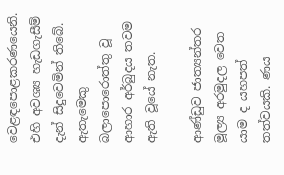වෙළඳපොළකරණයෙනි. එහි අවශ්‍ය හැඩගැසීම් දැන් සිදුවෙමින් තිබේ. ඇතැමෙකු බලාපොරොත්තු වූ ආහාර අර්බුදය තවම ඇති වූයේ නැත.

ආණ්ඩුව ජාත්‍යන්තර මූල්‍ය අරමුදල වෙත යාම ද යහපත් තත්වයකි. ණය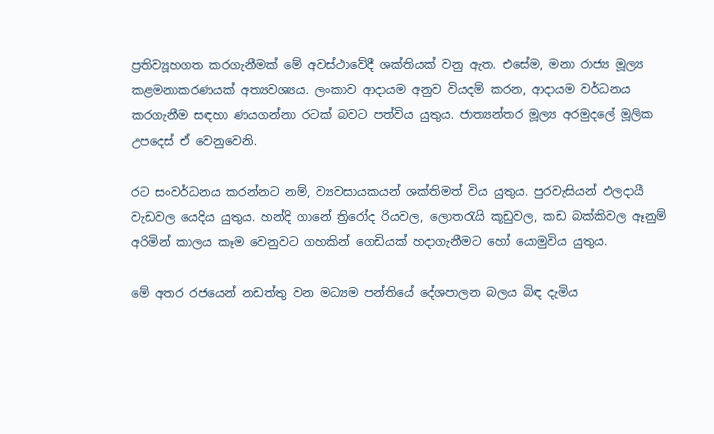ප්‍රතිව්‍යූහගත කරගැනීමක් මේ අවස්ථාවේදී ශක්තියක් වනු ඇත. එසේම, මනා රාජ්‍ය මූල්‍ය කළමනාකරණයක් අත්‍යවශ්‍යය. ලංකාව ආදායම අනුව වියදම් කරන, ආදායම වර්ධනය කරගැනීම සඳහා ණයගන්නා රටක් බවට පත්විය යුතුය. ජාත්‍යන්තර මූල්‍ය අරමුදලේ මූලික උපදෙස් ඒ වෙනුවෙනි.

රට සංවර්ධනය කරන්නට නම්, ව්‍යවසායකයන් ශක්තිමත් විය යුතුය. පුරවැසියන් ඵලදායී වැඩවල යෙදිය යුතුය. හන්දි ගානේ ත්‍රිරෝද රියවල, ලොතරැයි කූඩුවල, කඩ බක්කිවල ඈනුම් අරිමින් කාලය කෑම වෙනුවට ගහකින් ගෙඩියක් හදාගැනීමට හෝ යොමුවිය යුතුය.

මේ අතර රජයෙන් නඩත්තු වන මධ්‍යම පන්තියේ දේශපාලන බලය බිඳ දැමිය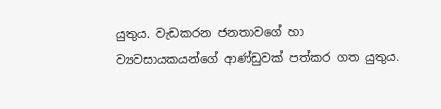යුතුය. වැඩකරන ජනතාවගේ හා ව්‍යවසායකයන්ගේ ආණ්ඩුවක් පත්කර ගත යුතුය.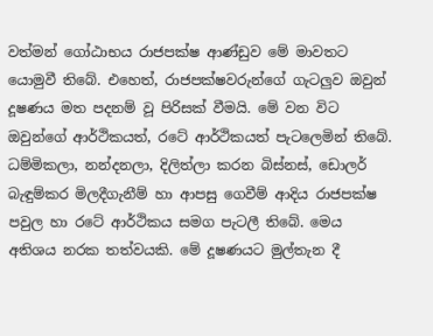වත්මන් ගෝඨාභය රාජපක්ෂ ආණ්ඩුව මේ මාවතට යොමුවී තිබේ. එහෙත්, රාජපක්ෂවරුන්ගේ ගැටලුව ඔවුන් දූෂණය මත පදනම් වූ පිරිසක් වීමයි. මේ වන විට ඔවුන්ගේ ආර්ථිකයත්, රටේ ආර්ථිකයත් පැටලෙමින් තිබේ. ධම්මිකලා, නන්දනලා, දිලිත්ලා කරන බිස්නස්, ඩොලර් බැඳුම්කර මිලදීගැනීම් හා ආපසු ගෙවීම් ආදිය රාජපක්ෂ පවුල හා රටේ ආර්ථිකය සමග පැටලී තිබේ. මෙය අතිශය නරක තත්වයකි. මේ දූෂණයට මුල්තැන දී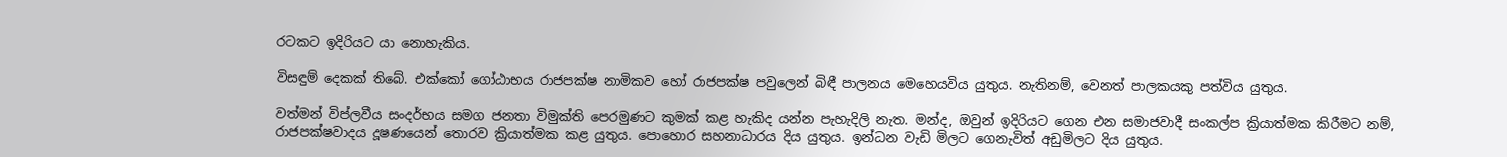රටකට ඉදිරියට යා නොහැකිය.

විසඳුම් දෙකක් තිබේ. එක්කෝ ගෝඨාභය රාජපක්ෂ නාමිකව හෝ රාජපක්ෂ පවුලෙන් බිඳී පාලනය මෙහෙයවිය යුතුය. නැතිනම්, වෙනත් පාලකයකු පත්විය යුතුය.

වත්මන් විප්ලවීය සංදර්භය සමග ජනතා විමුක්ති පෙරමුණට කුමක් කළ හැකිද යන්න පැහැදිලි නැත. මන්ද, ඔවුන් ඉදිරියට ගෙන එන සමාජවාදී සංකල්ප ක්‍රියාත්මක කිරීමට නම්, රාජපක්ෂවාදය දූෂණයෙන් තොරව ක්‍රියාත්මක කළ යුතුය. පොහොර සහනාධාරය දිය යුතුය. ඉන්ධන වැඩි මිලට ගෙනැවිත් අඩුමිලට දිය යුතුය.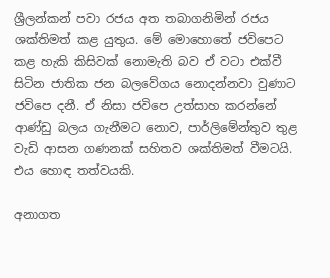ශ්‍රීලන්කන් පවා රජය අත තබාගනිමින් රජය ශක්තිමත් කළ යුතුය. මේ මොහොතේ ජවිපෙට කළ හැකි කිසිවක් නොමැති බව ඒ වටා එක්වී සිටින ජාතික ජන බලවේගය නොදන්නවා වුණාට ජවිපෙ දනී. ඒ නිසා ජවිපෙ උත්සාහ කරන්නේ ආණ්ඩු බලය ගැනීමට නොව, පාර්ලිමේන්තුව තුළ වැඩි ආසන ගණනක් සහිතව ශක්තිමත් වීමටයි. එය හොඳ තත්වයකි.

අනාගත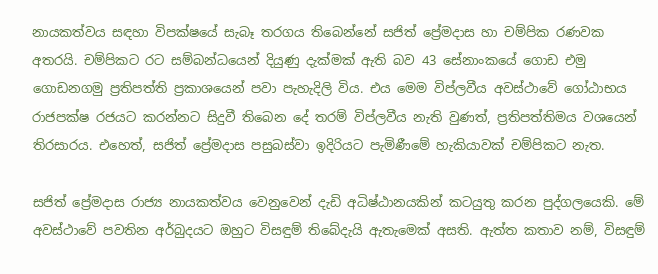නායකත්වය සඳහා විපක්ෂයේ සැබෑ තරගය තිබෙන්නේ සජිත් ප්‍රේමදාස හා චම්පික රණවක අතරයි. චම්පිකට රට සම්බන්ධයෙන් දියුණු දැක්මක් ඇති බව 43 සේනාංකයේ ගොඩ එමු ගොඩනගමු ප්‍රතිපත්ති ප්‍රකාශයෙන් පවා පැහැදිලි විය. එය මෙම විප්ලවීය අවස්ථාවේ ගෝඨාභය රාජපක්ෂ රජයට කරන්නට සිදුවී තිබෙන දේ තරම් විප්ලවීය නැති වුණත්, ප්‍රතිපත්තිමය වශයෙන් තිරසාරය. එහෙත්, සජිත් ප්‍රේමදාස පසුබස්වා ඉදිරියට පැමිණීමේ හැකියාවක් චම්පිකට නැත.

සජිත් ප්‍රේමදාස රාජ්‍ය නායකත්වය වෙනුවෙන් දැඩි අධිෂ්ඨානයකින් කටයුතු කරන පුද්ගලයෙකි. මේ අවස්ථාවේ පවතින අර්බුදයට ඔහුට විසඳුම් තිබේදැයි ඇතැමෙක් අසති. ඇත්ත කතාව නම්, විසඳුම්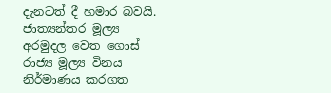දැනටත් දී හමාර බවයි. ජාත්‍යන්තර මූල්‍ය අරමුදල වෙත ගොස් රාජ්‍ය මූල්‍ය විනය නිර්මාණය කරගත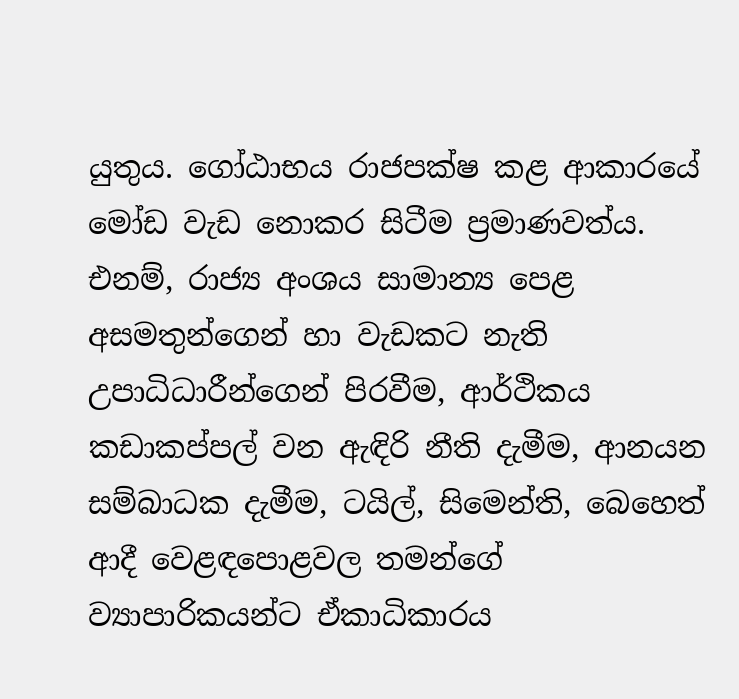යුතුය. ගෝඨාභය රාජපක්ෂ කළ ආකාරයේ මෝඩ වැඩ නොකර සිටීම ප්‍රමාණවත්ය. එනම්, රාජ්‍ය අංශය සාමාන්‍ය පෙළ අසමතුන්ගෙන් හා වැඩකට නැති උපාධිධාරීන්ගෙන් පිරවීම, ආර්ථිකය කඩාකප්පල් වන ඇඳිරි නීති දැමීම, ආනයන සම්බාධක දැමීම, ටයිල්, සිමෙන්ති, බෙහෙත් ආදී වෙළඳපොළවල තමන්ගේ ව්‍යාපාරිකයන්ට ඒකාධිකාරය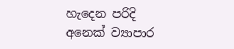හැදෙන පරිදි අනෙක් ව්‍යාපාර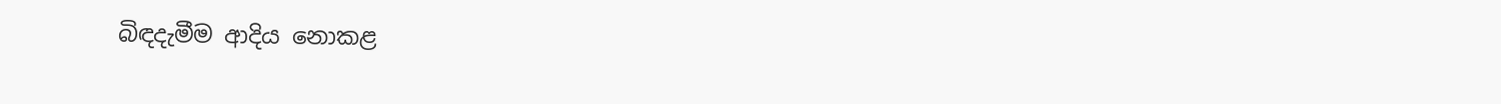බිඳදැමීම ආදිය නොකළ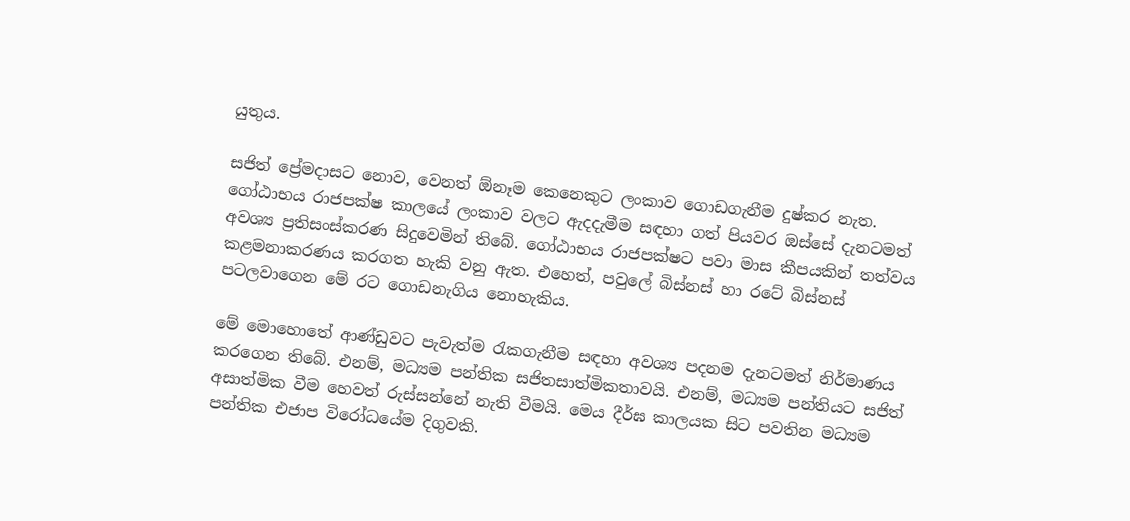යුතුය.

සජිත් ප්‍රේමදාසට නොව, වෙනත් ඕනෑම කෙනෙකුට ලංකාව ගොඩගැනීම දුෂ්කර නැත. ගෝඨාභය රාජපක්ෂ කාලයේ ලංකාව වලට ඇදදැමීම සඳහා ගත් පියවර ඔස්සේ දැනටමත් අවශ්‍ය ප්‍රතිසංස්කරණ සිදුවෙමින් තිබේ. ගෝඨාභය රාජපක්ෂට පවා මාස කීපයකින් තත්වය කළමනාකරණය කරගත හැකි වනු ඇත. එහෙත්, පවුලේ බිස්නස් හා රටේ බිස්නස් පටලවාගෙන මේ රට ගොඩනැගිය නොහැකිය.

මේ මොහොතේ ආණ්ඩුවට පැවැත්ම රැකගැනීම සඳහා අවශ්‍ය පදනම දැනටමත් නිර්මාණය කරගෙන තිබේ. එනම්, මධ්‍යම පන්තික සජිතසාත්මිකතාවයි. එනම්, මධ්‍යම පන්තියට සජිත් අසාත්මික වීම හෙවත් රුස්සන්නේ නැති වීමයි. මෙය දීර්ඝ කාලයක සිට පවතින මධ්‍යම පන්තික එජාප විරෝධයේම දිගුවකි.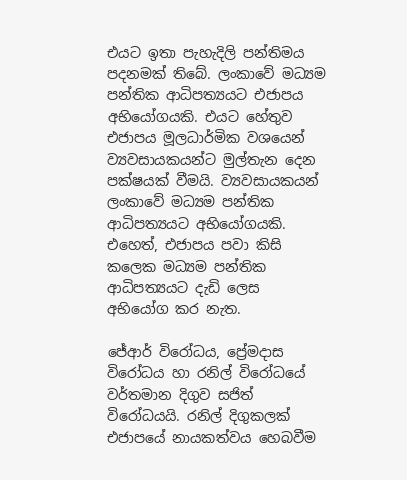එයට ඉතා පැහැදිලි පන්තිමය පදනමක් තිබේ. ලංකාවේ මධ්‍යම පන්තික ආධිපත්‍යයට එජාපය අභියෝගයකි. එයට හේතුව එජාපය මූලධාර්මික වශයෙන් ව්‍යවසායකයන්ට මුල්තැන දෙන පක්ෂයක් වීමයි. ව්‍යවසායකයන් ලංකාවේ මධ්‍යම පන්තික ආධිපත්‍යයට අභියෝගයකි. එහෙත්, එජාපය පවා කිසි කලෙක මධ්‍යම පන්තික ආධිපත්‍යයට දැඩි ලෙස අභියෝග කර නැත.

ජේආර් විරෝධය, ප්‍රේමදාස විරෝධය හා රනිල් විරෝධයේ වර්තමාන දිගුව සජිත් විරෝධයයි. රනිල් දිගුකලක් එජාපයේ නායකත්වය හෙබවීම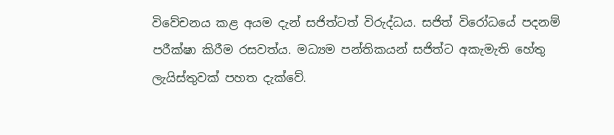විවේචනය කළ අයම දැන් සජිත්ටත් විරුද්ධය. සජිත් විරෝධයේ පදනම් පරීක්ෂා කිරීම රසවත්ය. මධ්‍යම පන්තිකයන් සජිත්ට අකැමැති හේතු ලැයිස්තුවක් පහත දැක්වේ.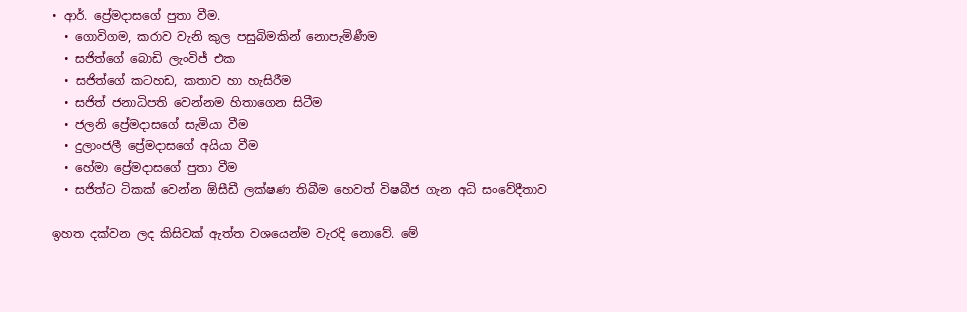• ආර්. ප්‍රේමදාසගේ පුතා වීම.
  • ගොවිගම, කරාව වැනි කුල පසුබිමකින් නොපැමිණීම
  • සජිත්ගේ බොඩි ලැංවිජ් එක
  • සජිත්ගේ කටහඩ, කතාව හා හැසිරීම
  • සජිත් ජනාධිපති වෙන්නම හිතාගෙන සිටීම
  • ජලනි ප්‍රේමදාසගේ සැමියා වීම
  • දුලාංජලී ප්‍රේමදාසගේ අයියා වීම
  • හේමා ප්‍රේමදාසගේ පුතා වීම
  • සජිත්ට ටිකක් වෙන්න ඕසීඩී ලක්ෂණ තිබීම හෙවත් විෂබීජ ගැන අධි සංවේදීතාව

ඉහත දක්වන ලද කිසිවක් ඇත්ත වශයෙන්ම වැරදි නොවේ. මේ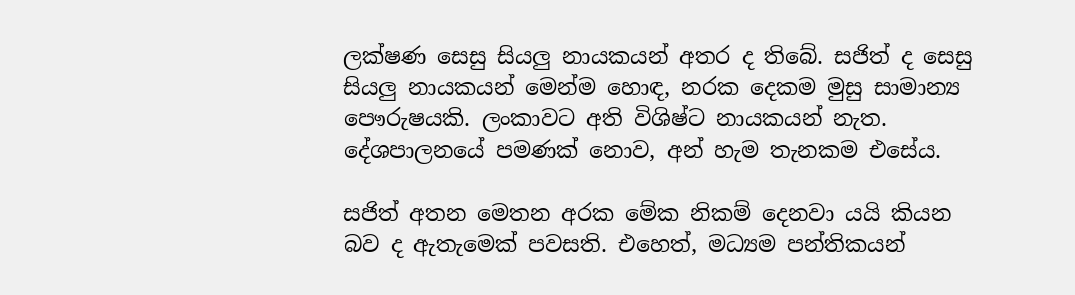ලක්ෂණ සෙසු සියලු නායකයන් අතර ද තිබේ. සජිත් ද සෙසු සියලු නායකයන් මෙන්ම හොඳ, නරක දෙකම මුසු සාමාන්‍ය පෞරුෂයකි. ලංකාවට අති විශිෂ්ට නායකයන් නැත. දේශපාලනයේ පමණක් නොව, අන් හැම තැනකම එසේය.

සජිත් අතන මෙතන අරක මේක නිකම් දෙනවා යයි කියන බව ද ඇතැමෙක් පවසති. එහෙත්, මධ්‍යම පන්තිකයන්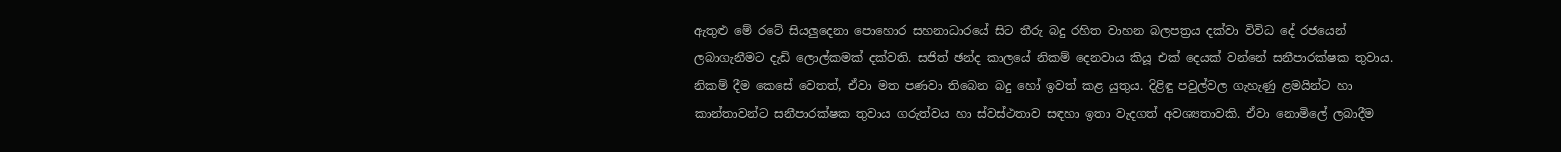ඇතුළු මේ රටේ සියලුදෙනා පොහොර සහනාධාරයේ සිට තීරු බදු රහිත වාහන බලපත්‍රය දක්වා විවිධ දේ රජයෙන් ලබාගැනීමට දැඩි ලොල්කමක් දක්වති. සජිත් ඡන්ද කාලයේ නිකම් දෙනවාය කියූ එක් දෙයක් වන්නේ සනීපාරක්ෂක තුවාය. නිකම් දීම කෙසේ වෙතත්, ඒවා මත පණවා තිබෙන බදු හෝ ඉවත් කළ යුතුය. දිළිඳු පවුල්වල ගැහැණු ළමයින්ට හා කාන්තාවන්ට සනීපාරක්ෂක තුවාය ගරුත්වය හා ස්වස්ථතාව සඳහා ඉතා වැදගත් අවශ්‍යතාවකි. ඒවා නොමිලේ ලබාදීම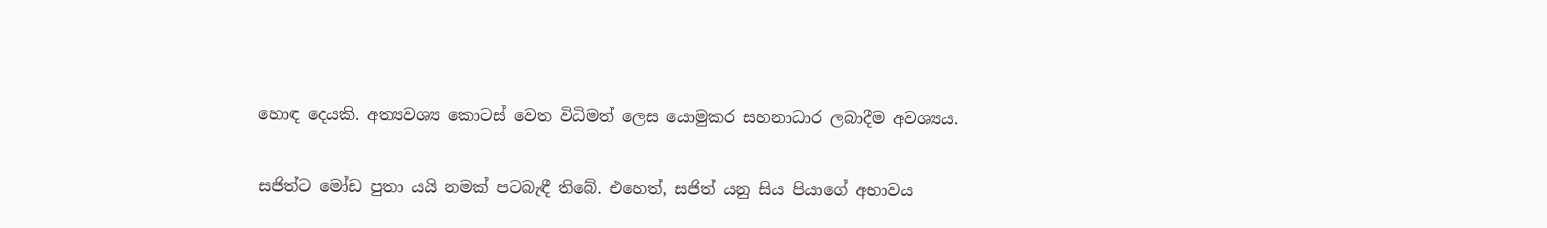හොඳ දෙයකි. අත්‍යවශ්‍ය කොටස් වෙත විධිමත් ලෙස යොමුකර සහනාධාර ලබාදීම අවශ්‍යය.

සජිත්ට මෝඩ පුතා යයි නමක් පටබැඳී තිබේ. එහෙත්, සජිත් යනු සිය පියාගේ අභාවය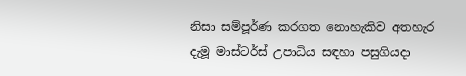නිසා සම්පූර්ණ කරගත නොහැකිව අතහැර දැමූ මාස්ටර්ස් උපාධිය සඳහා පසුගියදා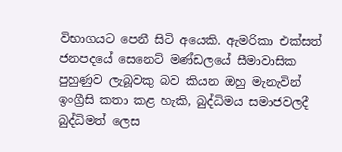විභාගයට පෙනී සිටි අයෙකි. ඇමරිකා එක්සත් ජනපදයේ සෙනෙට් මණ්ඩලයේ සීමාවාසික පුහුණුව ලැබූවකු බව කියන ඔහු මැනැවින් ඉංග්‍රීසි කතා කළ හැකි, බුද්ධිමය සමාජවලදී බුද්ධිමත් ලෙස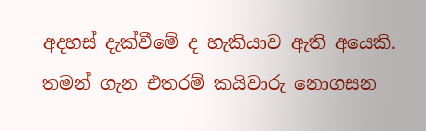අදහස් දැක්වීමේ ද හැකියාව ඇති අයෙකි. තමන් ගැන එතරම් කයිවාරු නොගසන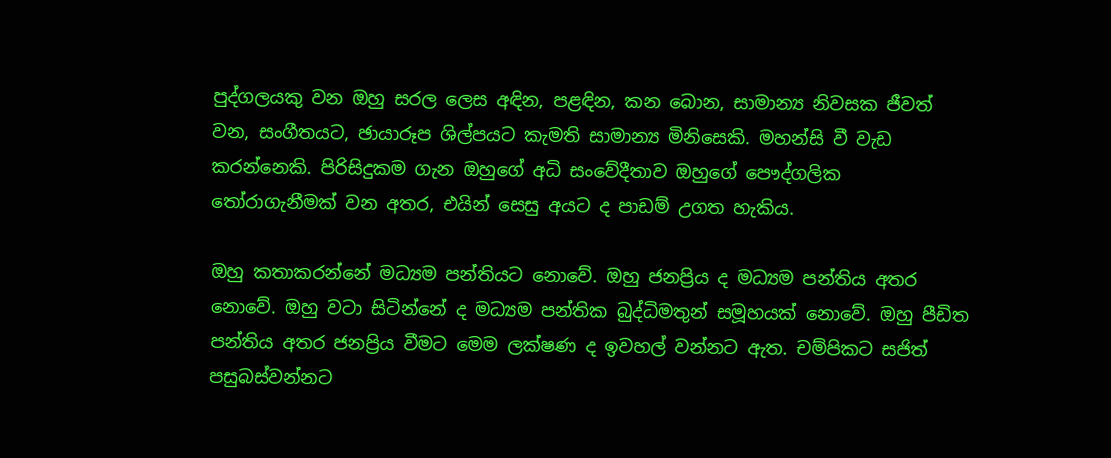පුද්ගලයකු වන ඔහු සරල ලෙස අඳින, පළඳින, කන බොන, සාමාන්‍ය නිවසක ජීවත් වන, සංගීතයට, ඡායාරූප ශිල්පයට කැමති සාමාන්‍ය මිනිසෙකි. මහන්සි වී වැඩ කරන්නෙකි. පිරිසිදුකම ගැන ඔහුගේ අධි සංවේදීතාව ඔහුගේ පෞද්ගලික තෝරාගැනීමක් වන අතර, එයින් සෙසු අයට ද පාඩම් උගත හැකිය.

ඔහු කතාකරන්නේ මධ්‍යම පන්තියට නොවේ. ඔහු ජනප්‍රිය ද මධ්‍යම පන්තිය අතර නොවේ. ඔහු වටා සිටින්නේ ද මධ්‍යම පන්තික බුද්ධිමතුන් සමූහයක් නොවේ. ඔහු පීඩිත පන්තිය අතර ජනප්‍රිය වීමට මෙම ලක්ෂණ ද ඉවහල් වන්නට ඇත. චම්පිකට සජිත් පසුබස්වන්නට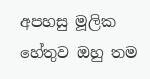අපහසු මූලික හේතුව ඔහු තම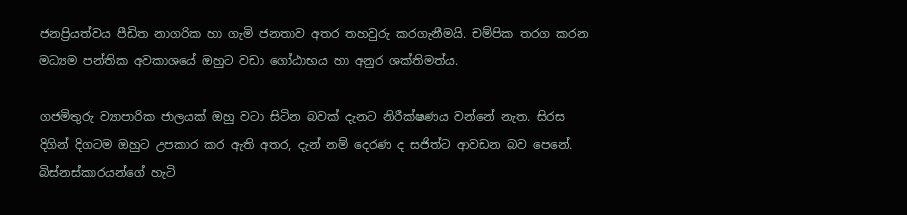ජනප්‍රියත්වය පීඩිත නාගරික හා ගැමි ජනතාව අතර තහවුරු කරගැනීමයි. චම්පික තරග කරන මධ්‍යම පන්තික අවකාශයේ ඔහුට වඩා ගෝඨාභය හා අනුර ශක්තිමත්ය.

ගජමිතුරු ව්‍යාපාරික ජාලයක් ඔහු වටා සිටින බවක් දැනට නිරීක්ෂණය වන්නේ නැත. සිරස දිගින් දිගටම ඔහුට උපකාර කර ඇති අතර, දැන් නම් දෙරණ ද සජිත්ට ආවඩන බව පෙනේ. බිස්නස්කාරයන්ගේ හැටි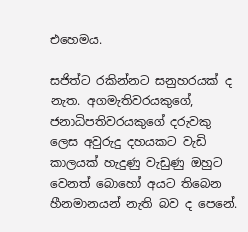එහෙමය.

සජිත්ට රකින්නට සනුහරයක් ද නැත. අගමැතිවරයකුගේ, ජනාධිපතිවරයකුගේ දරුවකු ලෙස අවුරුදු දහයකට වැඩි කාලයක් හැදුණු වැඩුණු ඔහුට වෙනත් බොහෝ අයට තිබෙන හීනමානයන් නැති බව ද පෙනේ.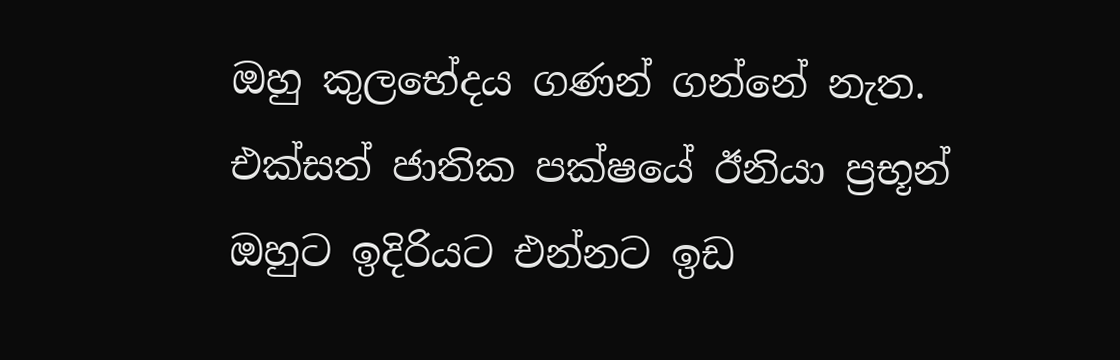ඔහු කුලභේදය ගණන් ගන්නේ නැත. එක්සත් ජාතික පක්ෂයේ ඊනියා ප්‍රභූන් ඔහුට ඉදිරියට එන්නට ඉඩ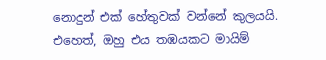නොදුන් එක් හේතුවක් වන්නේ කුලයයි. එහෙත්, ඔහු එය තඹයකට මායිම්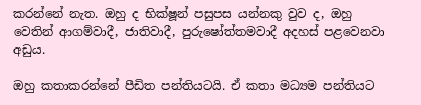කරන්නේ නැත. ඔහු ද භික්ෂූන් පසුපස යන්නකු වුව ද, ඔහු වෙතින් ආගම්වාදී, ජාතිවාදී, පුරුෂෝත්තමවාදී අදහස් පළවෙනවා අඩුය.

ඔහු කතාකරන්නේ පීඩිත පන්තියටයි. ඒ කතා මධ්‍යම පන්තියට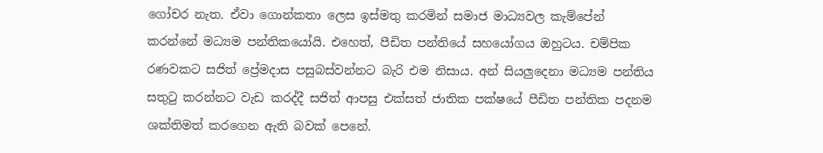ගෝචර නැත. ඒවා ගොන්කතා ලෙස ඉස්මතු කරමින් සමාජ මාධ්‍යවල කැම්පේන් කරන්නේ මධ්‍යම පන්තිකයෝයි. එහෙත්, පීඩිත පන්තියේ සහයෝගය ඔහුටය. චම්පික රණවකට සජිත් ප්‍රේමදාස පසුබස්වන්නට බැරි එම නිසාය. අන් සියලුදෙනා මධ්‍යම පන්තිය සතුටු කරන්නට වැඩ කරද්දී සජිත් ආපසු එක්සත් ජාතික පක්ෂයේ පීඩිත පන්තික පදනම ශක්තිමත් කරගෙන ඇති බවක් පෙනේ.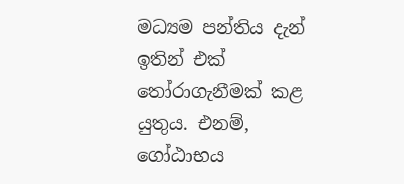මධ්‍යම පන්තිය දැන් ඉතින් එක් තෝරාගැනීමක් කළ යුතුය. එනම්, ගෝඨාභය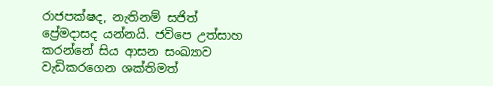රාජපක්ෂද, නැතිනම් සජිත් ප්‍රේමදාසද යන්නයි. ජවිපෙ උත්සාහ කරන්නේ සිය ආසන සංඛ්‍යාව වැඩිකරගෙන ශක්තිමත්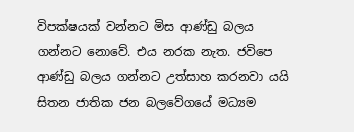විපක්ෂයක් වන්නට මිස ආණ්ඩු බලය ගන්නට නොවේ. එය නරක නැත. ජවිපෙ ආණ්ඩු බලය ගන්නට උත්සාහ කරනවා යයි සිතන ජාතික ජන බලවේගයේ මධ්‍යම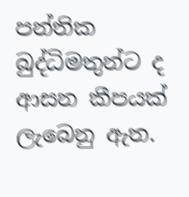පන්තික බුද්ධිමතුන්ට ද ආසන කීපයක් ලැබෙනු ඇත.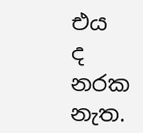එය ද නරක නැත.